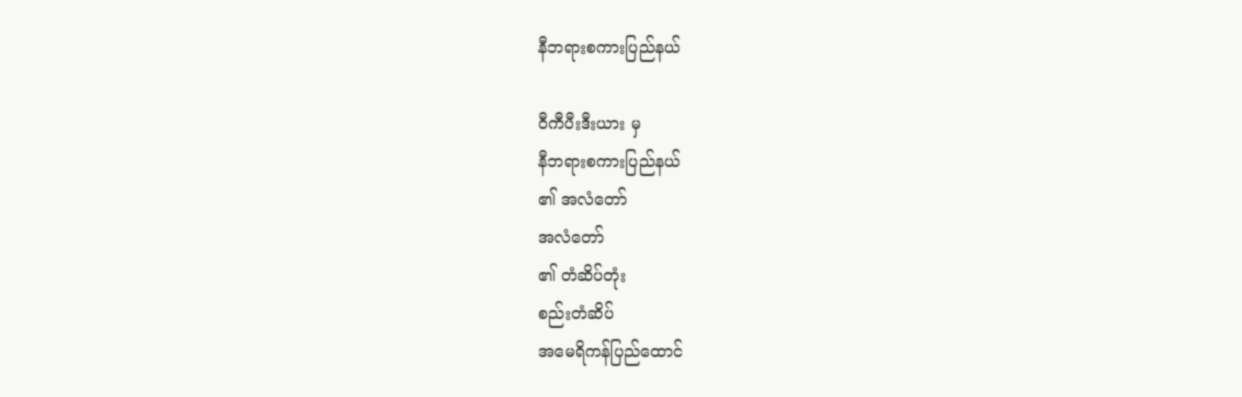နီဘရားစကားပြည်နယ်

ဝီကီပီးဒီးယား မှ
နီဘရားစကားပြည်နယ်
၏ အလံတော်
အလံတော်
၏ တံဆိပ်တုံး
စည်းတံဆိပ်
အမေရိကန်ပြည်ထောင်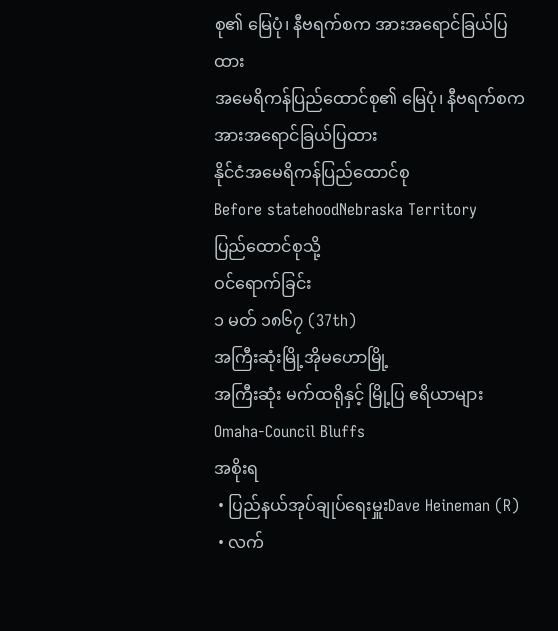စု၏ မြေပုံ၊ နီဗရက်စက အားအရောင်ခြယ်ပြထား
အမေရိကန်ပြည်ထောင်စု၏ မြေပုံ၊ နီဗရက်စက အားအရောင်ခြယ်ပြထား
နိုင်ငံအမေရိကန်ပြည်ထောင်စု
Before statehoodNebraska Territory
ပြည်ထောင်စုသို့
ဝင်ရောက်ခြင်း
၁ မတ် ၁၈၆၇ (37th)
အကြီးဆုံးမြို့အိုမဟောမြို့
အကြီးဆုံး မက်ထရိုနှင့် မြို့ပြ ဧရိယာများOmaha-Council Bluffs
အစိုးရ
 • ပြည်နယ်အုပ်ချုပ်ရေးမှူးDave Heineman (R)
 • လက်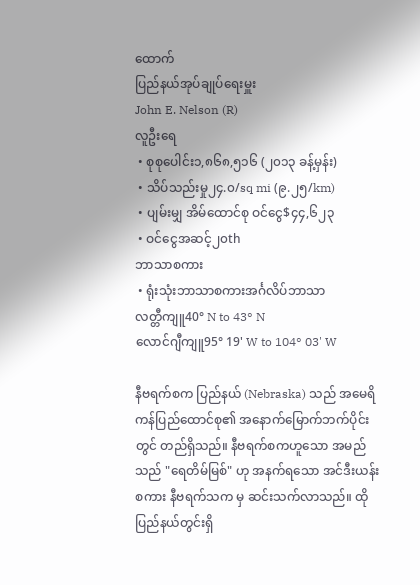ထောက်
ပြည်နယ်အုပ်ချုပ်ရေးမှူး
John E. Nelson (R)
လူဦးရေ
 • စုစုပေါင်း၁,၈၆၈,၅၁၆ (၂၀၁၃ ခန့်မှန်း)
 • သိပ်သည်းမှု၂၄.၀/sq mi (၉.၂၅/km)
 • ပျမ်းမျှ အိမ်ထောင်စု ဝင်ငွေ$၄၄,၆၂၃
 • ဝင်ငွေအဆင့်၂၀th
ဘာသာစကား
 • ရုံးသုံးဘာသာစကားအင်္ဂလိပ်ဘာသာ
လတ္တီကျူ40° N to 43° N
လောင်ဂျီကျူ95° 19' W to 104° 03' W

နီဗရက်စက ပြည်နယ် (Nebraska) သည် အမေရိကန်ပြည်ထောင်စု၏ အနောက်မြောက်ဘက်ပိုင်းတွင် တည်ရှိသည်။ နီဗရက်စကဟူသော အမည်သည် "ရေတိမ်မြစ်" ဟု အနက်ရသော အင်ဒီးယန်းစကား နီဗရက်သက မှ ဆင်းသက်လာသည်။ ထိုပြည်နယ်တွင်းရှိ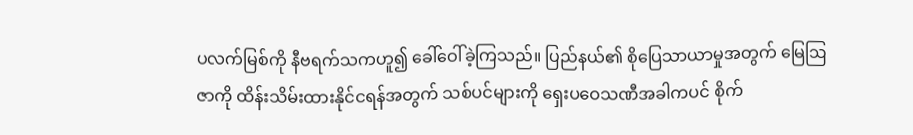ပလက်မြစ်ကို နီဗရက်သကဟူ၍ ခေါ်ဝေါ်ခဲ့ကြသည်။ ပြည်နယ်၏ စိုပြေသာယာမှုအတွက် မြေဩဇာကို ထိန်းသိမ်းထားနိုင်ငရန်အတွက် သစ်ပင်များကို ရှေးပဝေသဏီအခါကပင် စိုက်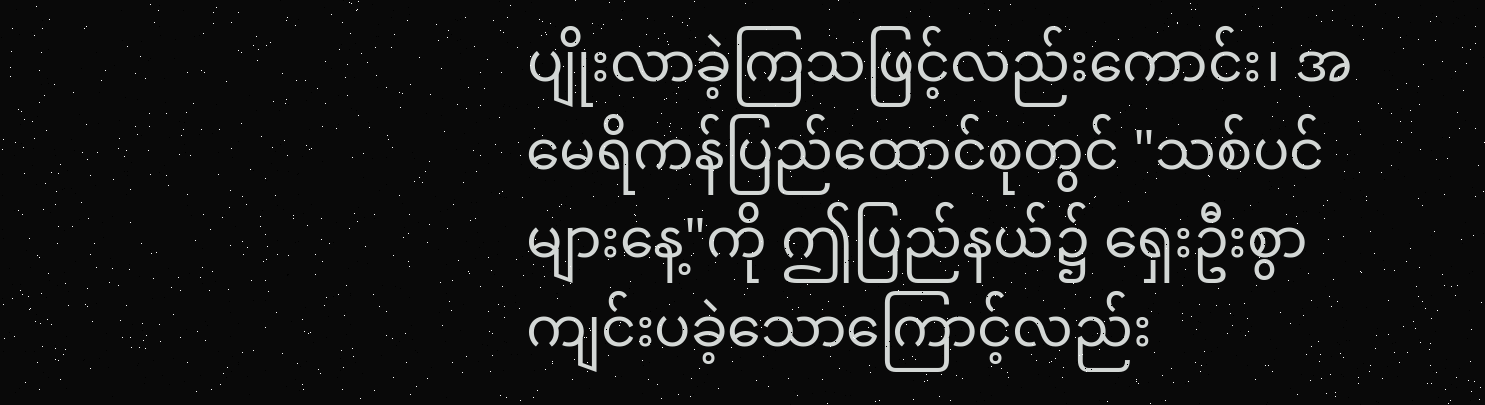ပျိုးလာခဲ့ကြသဖြင့်လည်းကောင်း၊ အမေရိကန်ပြည်ထောင်စုတွင် "သစ်ပင်များနေ့"ကို ဤပြည်နယ်၌ ရှေးဦးစွာ ကျင်းပခဲ့သောကြောင့်လည်း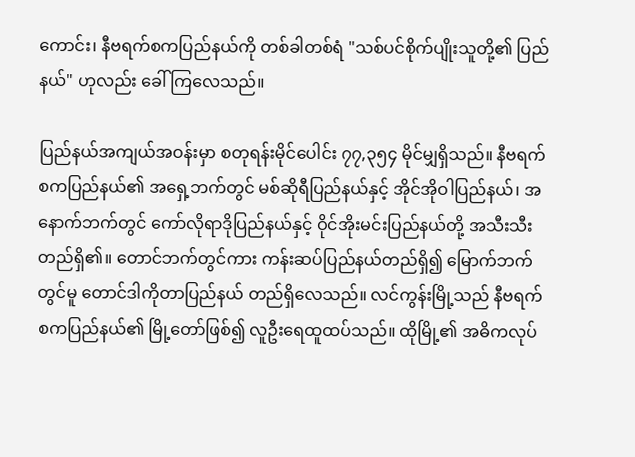ကောင်း၊ နီဗရက်စကပြည်နယ်ကို တစ်ခါတစ်ရံ "သစ်ပင်စိုက်ပျိုးသူတို့၏ ပြည်နယ်" ဟုလည်း ခေါ်ကြလေသည်။

ပြည်နယ်အကျယ်အဝန်းမှာ စတုရန်းမိုင်ပေါင်း ၇၇,၃၅၄ မိုင်မျှရှိသည်။ နီဗရက်စကပြည်နယ်၏ အရှေ့ဘက်တွင် မစ်ဆိုရီပြည်နယ်နှင့် အိုင်အိုဝါပြည်နယ်၊ အနောက်ဘက်တွင် ကော်လိုရာဒိုပြည်နယ်နှင့် ဝိုင်အိုးမင်းပြည်နယ်တို့ အသီးသီးတည်ရှိ၏။ တောင်ဘက်တွင်ကား ကန်းဆပ်ပြည်နယ်တည်ရှိ၍ မြောက်ဘက်တွင်မူ တောင်ဒါကိုတာပြည်နယ် တည်ရှိလေသည်။ လင်ကွန်းမြို့သည် နီဗရက်စကပြည်နယ်၏ မြို့တော်ဖြစ်၍ လူဦးရေထူထပ်သည်။ ထိုမြို့၏ အဓိကလုပ်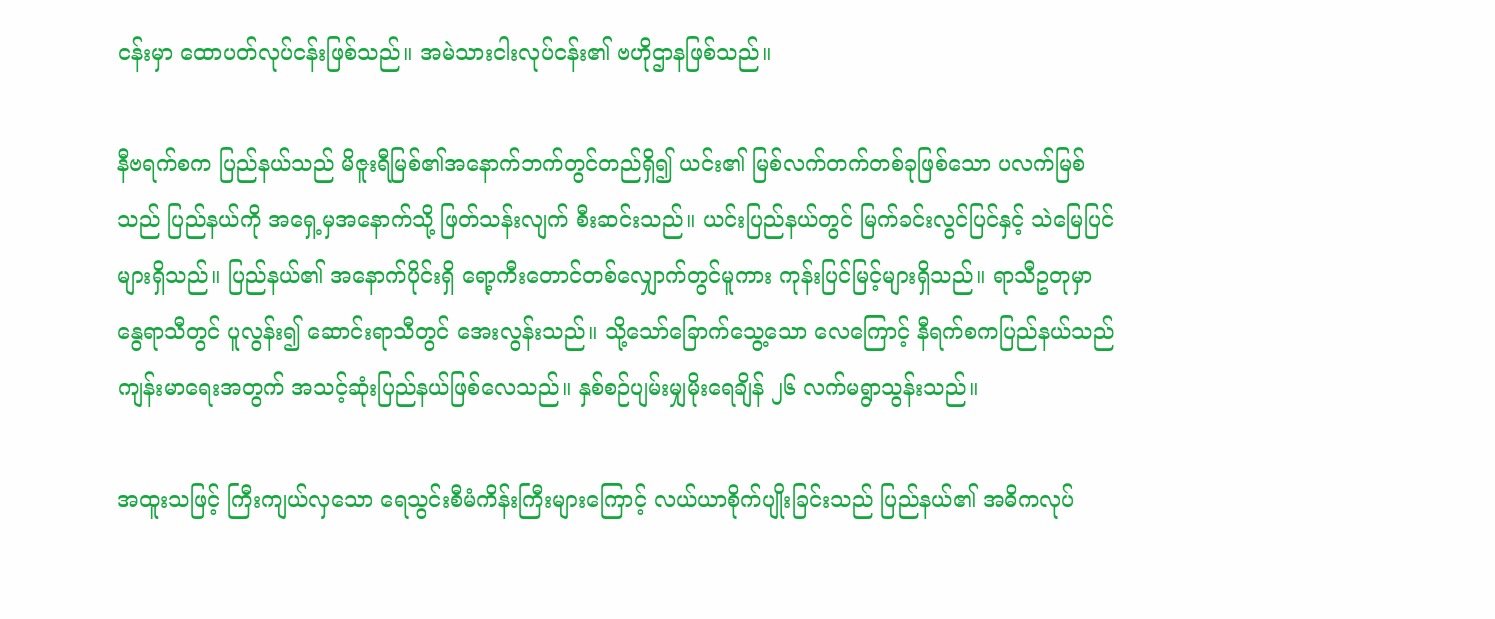ငန်းမှာ ထောပတ်လုပ်ငန်းဖြစ်သည်။ အမဲသားငါးလုပ်ငန်း၏ ဗဟိုဌာနဖြစ်သည်။

နီဗရက်စက ပြည်နယ်သည် မိဇူးရီမြစ်၏အနောက်ဘက်တွင်တည်ရှိ၍ ယင်း၏ မြစ်လက်တက်တစ်ခုဖြစ်သော ပလက်မြစ်သည် ပြည်နယ်ကို အရှေ့မှအနောက်သို့ ဖြတ်သန်းလျက် စီးဆင်းသည်။ ယင်းပြည်နယ်တွင် မြက်ခင်းလွင်ပြင်နှင့် သဲမြေပြင်များရှိသည်။ ပြည်နယ်၏ အနောက်ပိုင်းရှိ ရော့ကီးတောင်တစ်လျှောက်တွင်မူကား ကုန်းပြင်မြင့်များရှိသည်။ ရာသီဥတုမှာ နွေရာသီတွင် ပူလွန်း၍ ဆောင်းရာသီတွင် အေးလွန်းသည်။ သို့သော်ခြောက်သွေ့သော လေကြောင့် နီရက်စကပြည်နယ်သည် ကျန်းမာရေးအတွက် အသင့်ဆုံးပြည်နယ်ဖြစ်လေသည်။ နှစ်စဉ်ပျမ်းမျှမိုးရေချိန် ၂၆ လက်မရွာသွန်းသည်။

အထူးသဖြင့် ကြီးကျယ်လှသော ရေသွင်းစီမံကိန်းကြီးများကြောင့် လယ်ယာစိုက်ပျိုးခြင်းသည် ပြည်နယ်၏ အဓိကလုပ်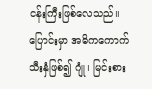ငန်းကြီးဖြစ်လေသည်။ ပြောင်းမှာ အဓိကကောက်သီးနှံဖြစ်၍ ဂျုံ၊ မြင်းစား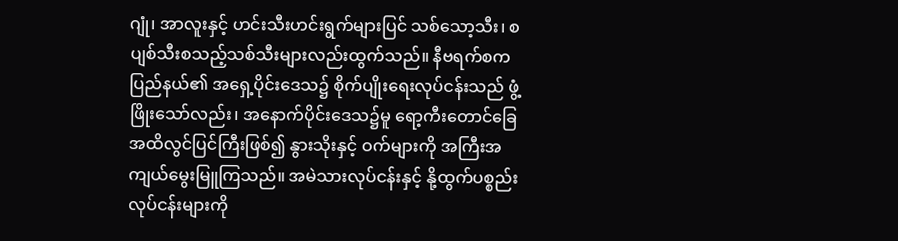ဂျုံ၊ အာလူးနှင့် ဟင်းသီးဟင်းရွက်များပြင် သစ်သော့သီး၊ စပျစ်သီးစသည့်သစ်သီးများလည်းထွက်သည်။ နီဗရက်စကပြည်နယ်၏ အရှေ့ပိုင်းဒေသ၌ စိုက်ပျိုးရေးလုပ်ငန်းသည် ဖွံ့ဖြိုးသော်လည်း၊ အနောက်ပိုင်းဒေသ၌မူ ရော့ကီးတောင်ခြေအထိလွင်ပြင်ကြီးဖြစ်၍ နွားသိုးနှင့် ဝက်များကို အကြီးအကျယ်မွေးမြူကြသည်။ အမဲသားလုပ်ငန်းနှင့် နို့ထွက်ပစ္စည်းလုပ်ငန်းများကို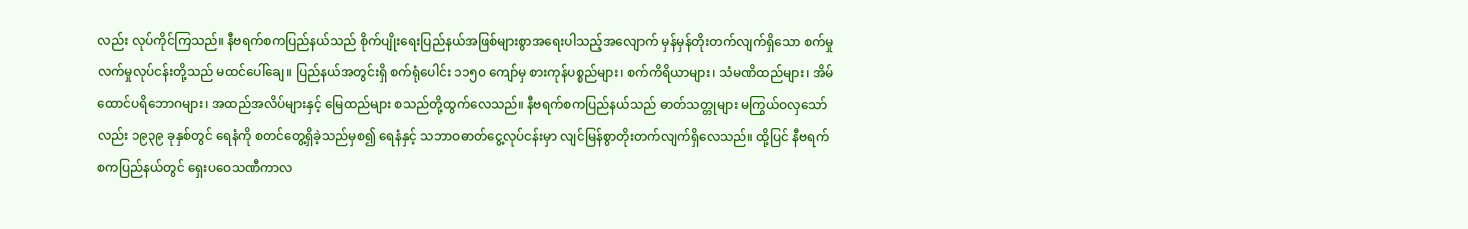လည်း လုပ်ကိုင်ကြသည်။ နီဗရက်စကပြည်နယ်သည် စိုက်ပျိုးရေးပြည်နယ်အဖြစ်များစွာအရေးပါသည့်အလျောက် မှန်မှန်တိုးတက်လျက်ရှိသော စက်မှုလက်မှုလုပ်ငန်းတို့သည် မထင်ပေါ်ချေ။ ပြည်နယ်အတွင်းရှိ စက်ရုံပေါင်း ၁၁၅၀ ကျော်မှ စားကုန်ပစ္စည်များ၊ စက်ကိရိယာများ၊ သံမဏိထည်များ၊ အိမ်ထောင်ပရိဘောဂများ၊ အထည်အလိပ်များနှင့် မြေထည်များ စသည်တို့ထွက်လေသည်။ နီဗရက်စကပြည်နယ်သည် ဓာတ်သတ္တုများ မကြွယ်ဝလှသော်လည်း ၁၉၃၉ ခုနှစ်တွင် ရေနံကို စတင်တွေ့ရှိခဲ့သည်မှစ၍ ရေနံနှင့် သဘာဝဓာတ်ငွေ့လုပ်ငန်းမှာ လျင်မြန်စွာတိုးတက်လျက်ရှိလေသည်။ ထို့ပြင် နီဗရက်စကပြည်နယ်တွင် ရှေးပဝေသဏီကာလ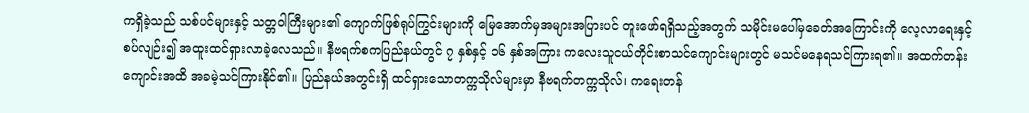ကရှိခဲ့သည် သစ်ပင်များနှင့် သတ္တဝါကြီးများ၏ ကျောက်ဖြစ်ရုပ်ကြွင်းများကို မြေအောက်မှအများအပြားပင် တူးဖော်ရရှိသည့်အတွက် သမိုင်းမပေါ်မှခေတ်အကြောင်းကို လေ့လာရေးနှင့် စပ်လျဉ်း၍ အထူးထင်ရှားလာခဲ့လေသည်။ နီဗရက်စကပြည်နယ်တွင် ၇ နှစ်နှင့် ၁၆ နှစ်အကြား ကလေးသူငယ်တိုင်းစာသင်ကျောင်းများတွင် မသင်မနေရသင်ကြားရ၏။ အထက်တန်းကျောင်းအထိ အခမဲ့သင်ကြားနိုင်၏။ ပြည်နယ်အတွင်းရှိ ထင်ရှားသောတက္ကသိုလ်များမှာ နီဗရက်တက္ကသိုလ်၊ ကရေးတန်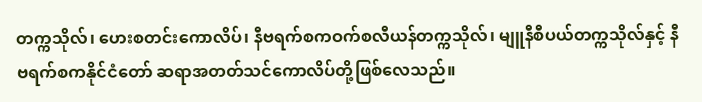တက္ကသိုလ်၊ ဟေးစတင်းကောလိပ်၊ နီဗရက်စကဝက်စလီယန်တက္ကသိုလ်၊ မျူနီစီပယ်တက္ကသိုလ်နှင့် နီဗရက်စကနိုင်ငံတော် ဆရာအတတ်သင်ကောလိပ်တို့ဖြစ်လေသည်။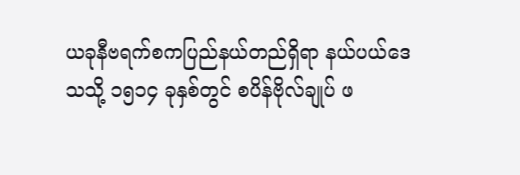ယခုနီဗရက်စကပြည်နယ်တည်ရှိရာ နယ်ပယ်ဒေသသို့ ၁၅၁၄ ခုနှစ်တွင် စပိန်ဗိုလ်ချုပ် ဖ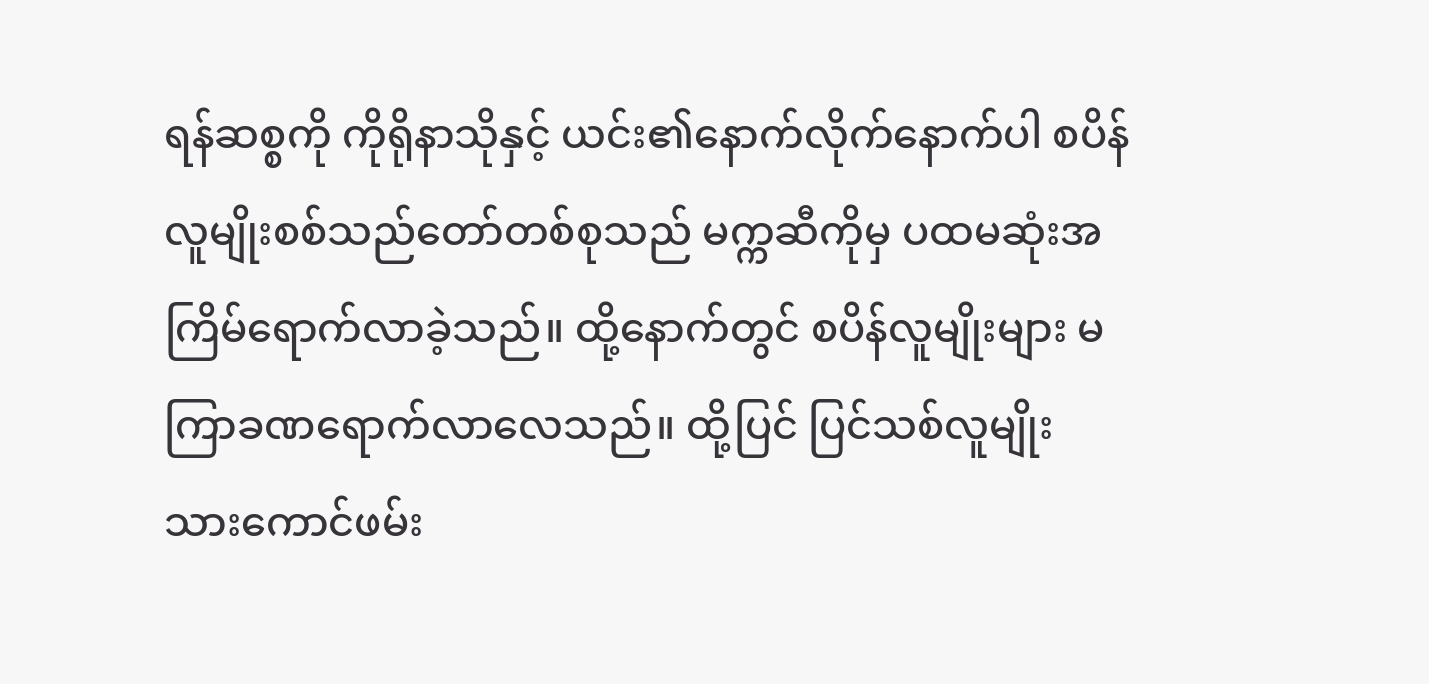ရန်ဆစ္စကို ကိုရိုနာသိုနှင့် ယင်း၏နောက်လိုက်နောက်ပါ စပိန်လူမျိုးစစ်သည်တော်တစ်စုသည် မက္ကဆီကိုမှ ပထမဆုံးအကြိမ်ရောက်လာခဲ့သည်။ ထို့နောက်တွင် စပိန်လူမျိုးများ မကြာခဏရောက်လာလေသည်။ ထို့ပြင် ပြင်သစ်လူမျိုး သားကောင်ဖမ်း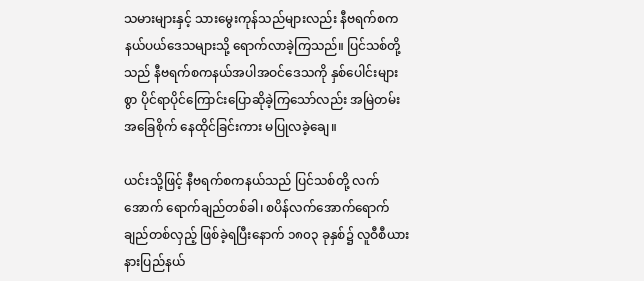သမားများနှင့် သားမွေးကုန်သည်များလည်း နီဗရက်စက နယ်ပယ်ဒေသများသို့ ရောက်လာခဲ့ကြသည်။ ပြင်သစ်တို့သည် နီဗရက်စကနယ်အပါအဝင်ဒေသကို နှစ်ပေါင်းများစွာ ပိုင်ရာပိုင်ကြောင်းပြောဆိုခဲ့ကြသော်လည်း အမြဲတမ်းအခြေစိုက် နေထိုင်ခြင်းကား မပြုလခဲ့ချေ။

ယင်းသို့ဖြင့် နီဗရက်စကနယ်သည် ပြင်သစ်တို့ လက်အောက် ရောက်ချည်တစ်ခါ၊ စပိန်လက်အောက်ရောက်ချည်တစ်လှည့် ဖြစ်ခဲ့ရပြီးနောက် ၁၈၀၃ ခုနှစ်၌ လူဝီစီယားနားပြည်နယ်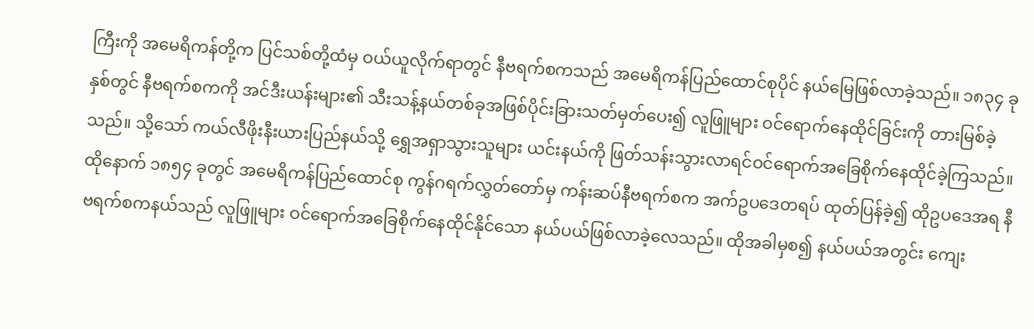ကြီးကို အမေရိကန်တို့က ပြင်သစ်တို့ထံမှ ဝယ်ယူလိုက်ရာတွင် နီဗရက်စကသည် အမေရိကန်ပြည်ထောင်စုပိုင် နယ်မြေဖြစ်လာခဲ့သည်။ ၁၈၃၄ ခုနှစ်တွင် နီဗရက်စကကို အင်ဒီးယန်းများ၏ သီးသန့်နယ်တစ်ခုအဖြစ်ပိုင်းခြားသတ်မှတ်ပေး၍ လူဖြူများ ဝင်ရောက်နေထိုင်ခြင်းကို တားမြစ်ခဲ့သည်။ သို့သော် ကယ်လီဖိုးနီးယားပြည်နယ်သို့ ရွှေအရှာသွားသူများ ယင်းနယ်ကို ဖြတ်သန်းသွားလာရင်ဝင်ရောက်အခြေစိုက်နေထိုင်ခဲ့ကြသည်။ ထိုနောက် ၁၈၅၄ ခုတွင် အမေရိကန်ပြည်ထောင်စု ကွန်ဂရက်လွှတ်တော်မှ ကန်းဆပ်နီဗရက်စက အက်ဥပဒေတရပ် ထုတ်ပြန်ခဲ့၍ ထိုဥပဒေအရ နီဗရက်စကနယ်သည် လူဖြူများ ဝင်ရောက်အခြေစိုက်နေထိုင်နိုင်သော နယ်ပယ်ဖြစ်လာခဲ့လေသည်။ ထိုအခါမှစ၍ နယ်ပယ်အတွင်း ကျေး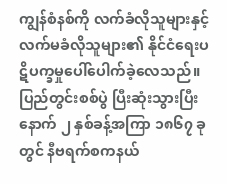ကျွန်စံနစ်ကို လက်ခံလိုသူများနှင့် လက်မခံလိုသူများ၏ နိုင်ငံရေးပဋိပက္ခမှုပေါ်ပေါက်ခဲ့လေသည်။ ပြည်တွင်းစစ်ပွဲ ပြီးဆုံးသွားပြီးနောက် ၂ နှစ်ခန့်အကြာ ၁၈၆၇ ခုတွင် နီဗရက်စကနယ်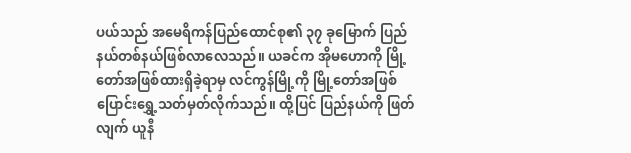ပယ်သည် အမေရိကန်ပြည်ထောင်စု၏ ၃၇ ခုမြောက် ပြည်နယ်တစ်နယ်ဖြစ်လာလေသည်။ ယခင်က အိုမဟောကို မြို့တော်အဖြစ်ထားရှိခဲ့ရာမှ လင်ကွန်မြို့ကို မြို့တော်အဖြစ် ပြောင်းရွှေ့သတ်မှတ်လိုက်သည်။ ထို့ပြင် ပြည်နယ်ကို ဖြတ်လျက် ယူနီ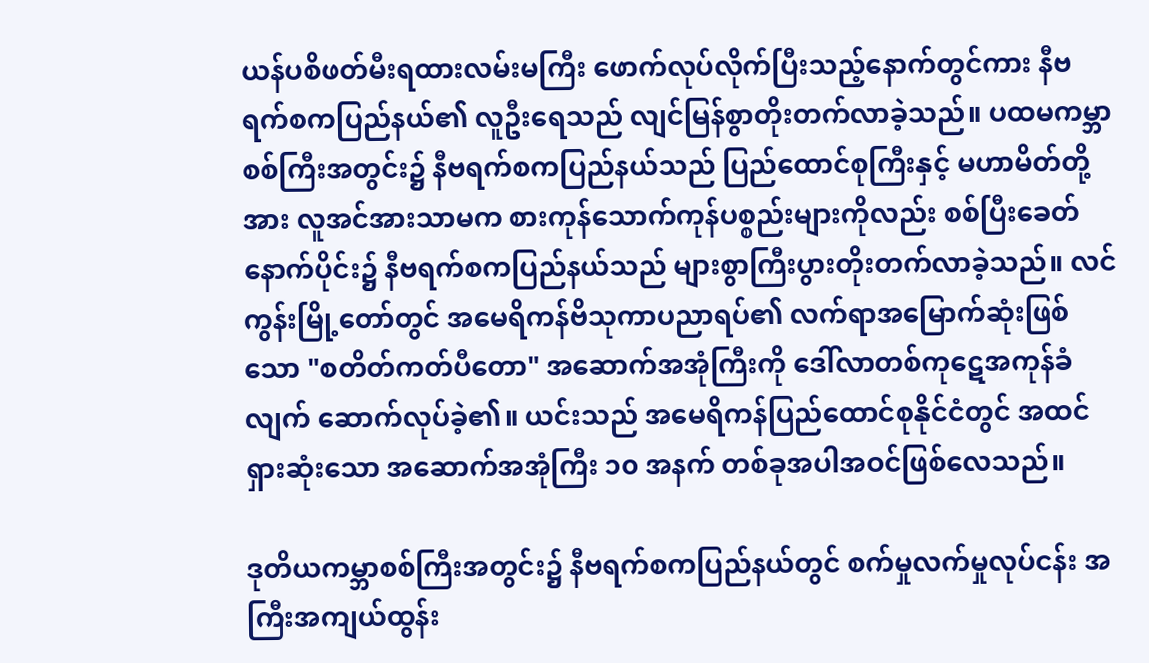ယန်ပစိဖတ်မီးရထားလမ်းမကြီး ဖောက်လုပ်လိုက်ပြီးသည့်နောက်တွင်ကား နီဗရက်စကပြည်နယ်၏ လူဦးရေသည် လျင်မြန်စွာတိုးတက်လာခဲ့သည်။ ပထမကမ္ဘာစစ်ကြီးအတွင်း၌ နီဗရက်စကပြည်နယ်သည် ပြည်ထောင်စုကြီးနှင့် မဟာမိတ်တို့အား လူအင်အားသာမက စားကုန်သောက်ကုန်ပစ္စည်းများကိုလည်း စစ်ပြီးခေတ်နောက်ပိုင်း၌ နီဗရက်စကပြည်နယ်သည် များစွာကြီးပွားတိုးတက်လာခဲ့သည်။ လင်ကွန်းမြို့တော်တွင် အမေရိကန်ဗိသုကာပညာရပ်၏ လက်ရာအမြောက်ဆုံးဖြစ်သော "စတိတ်ကတ်ပီတော" အဆောက်အအုံကြီးကို ဒေါ်လာတစ်ကုဋေအကုန်ခံလျက် ဆောက်လုပ်ခဲ့၏။ ယင်းသည် အမေရိကန်ပြည်ထောင်စုနိုင်ငံတွင် အထင်ရှားဆုံးသော အဆောက်အအုံကြီး ၁၀ အနက် တစ်ခုအပါအဝင်ဖြစ်လေသည်။

ဒုတိယကမ္ဘာစစ်ကြီးအတွင်း၌ နီဗရက်စကပြည်နယ်တွင် စက်မှုလက်မှုလုပ်ငန်း အကြီးအကျယ်ထွန်း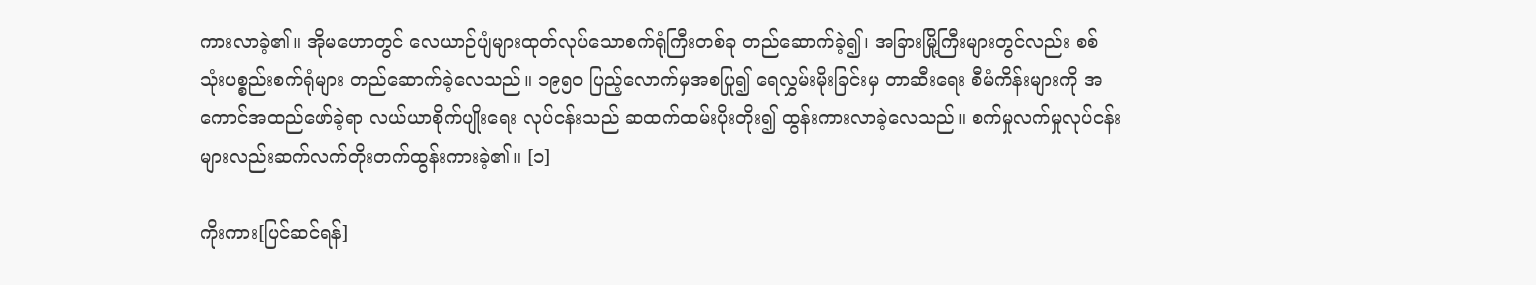ကားလာခဲ့၏။ အိုမဟောတွင် လေယာဉ်ပျံများထုတ်လုပ်သောစက်ရုံကြီးတစ်ခု တည်ဆောက်ခဲ့၍၊ အခြားမြို့ကြီးများတွင်လည်း စစ်သုံးပစ္စည်းစက်ရုံများ တည်ဆောက်ခဲ့လေသည်။ ၁၉၅၀ ပြည့်လောက်မှအစပြု၍ ရေလွှမ်းမိုးခြင်းမှ တာဆီးရေး စီမံကိန်းများကို အကောင်အထည်ဖော်ခဲ့ရာ လယ်ယာစိုက်ပျိုးရေး လုပ်ငန်းသည် ဆထက်ထမ်းပိုးတိုး၍ ထွန်းကားလာခဲ့လေသည်။ စက်မှုလက်မှုလုပ်ငန်းများလည်းဆက်လက်တိုးတက်ထွန်းကားခဲ့၏။ [၁]

ကိုးကား[ပြင်ဆင်ရန်]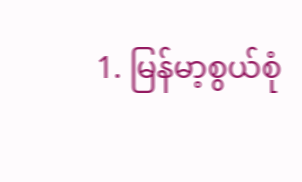1. မြန်မာ့စွယ်စုံ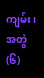ကျမ်း၊အတွဲ(၆)